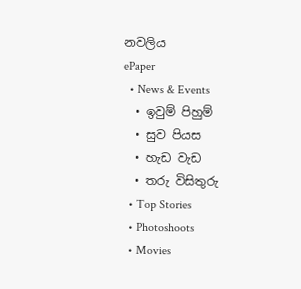නවලිය
ePaper
  • News & Events
  • ඉවුම් පිහුම්
  • සුව පියස
  • හැඩ වැඩ
  • තරු විසිතුරු
  • Top Stories
  • Photoshoots
  • Movies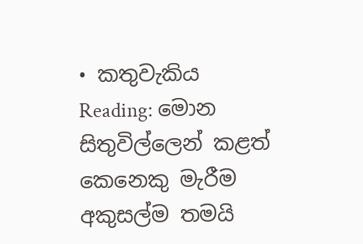• කතුවැකිය
Reading: මොන සිතුවිල්ලෙන් කළත් කෙනෙකු මැරීම අකුසල්ම තමයි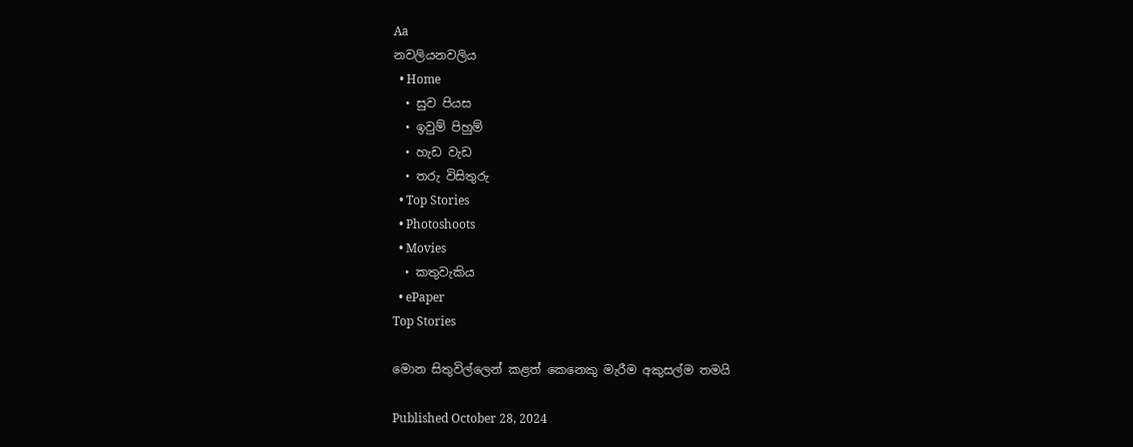Aa
නවලියනවලිය
  • Home
  • සුව පියස
  • ඉවුම් පිහුම්
  • හැඩ වැඩ
  • තරු විසිතුරු
  • Top Stories
  • Photoshoots
  • Movies
  • කතුවැකිය
  • ePaper
Top Stories

මොන සිතුවිල්ලෙන් කළත් කෙනෙකු මැරීම අකුසල්ම තමයි

Published October 28, 2024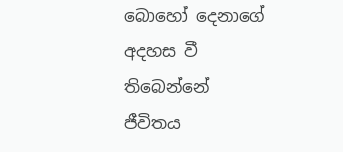බොහෝ දෙනාගේ අදහස වී තිබෙන්නේ ජීවිතය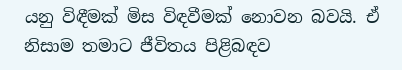යනු විඳීමක් මිස විඳවීමක් නොවන බවයි. ඒ නිසාම තමාට ජීවිතය පිළිබඳව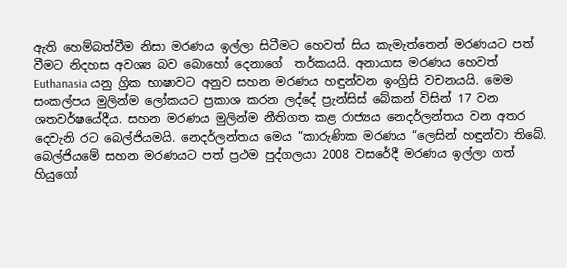ඇති හෙම්බත්වීම නිසා මරණය ඉල්ලා සිටීමට හෙවත් සිය කැමැත්තෙන් මරණයට පත් වීමට නිදහස අවශ්‍ය බව බොහෝ දෙනාගේ  තර්කයයි. අනායාස මරණය හෙවත් Euthanasia යනු ග්‍රික භාෂාවට අනුව සහන මරණය හඳුන්වන ඉංග්‍රිසි වචනයයි. මෙම සංකල්පය මුලින්ම ලෝකයට ප්‍රකාශ කරන ලද්දේ ප්‍රැන්සිස් බේකන් විසින් 17 වන ශතවර්ෂයේදීය. සහන මරණය මුලින්ම නීතිගත කළ රාජ්‍යය නෙදර්ලන්තය වන අතර දෙවැනි රට බෙල්ජියමයි. නෙදර්ලන්තය මෙය “කාරුණික මරණය “ලෙසින් හඳුන්වා තිබේ. බෙල්ජියමේ සහන මරණයට පත් ප්‍රථම පුද්ගලයා 2008 වසරේදී මරණය ඉල්ලා ගත් හියුගෝ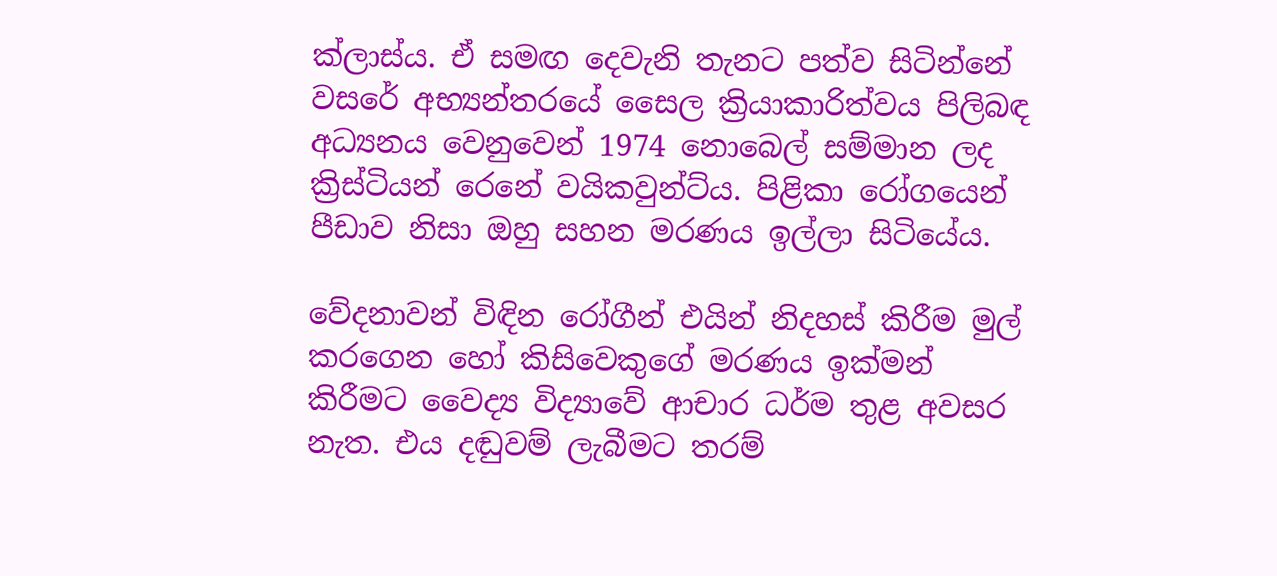ක්ලාස්ය. ඒ සමඟ දෙවැනි තැනට පත්ව සිටින්නේ වසරේ අභ්‍යන්තරයේ සෛල ක්‍රියාකාරිත්වය පිලිබඳ අධ්‍යනය වෙනුවෙන් 1974 නොබෙල් සම්මාන ලද ක්‍රිස්ටියන් රෙනේ වයිකවුන්ට්ය. පිළිකා රෝගයෙන් පීඩාව නිසා ඔහු සහන මරණය ඉල්ලා සිටියේය.

වේදනාවන් විඳින රෝගීන් එයින් නිදහස් කිරීම මුල් කරගෙන හෝ කිසිවෙකුගේ මරණය ඉක්මන් කිරීමට වෛද්‍ය විද්‍යාවේ ආචාර ධර්ම තුළ අවසර නැත. එය දඬුවම් ලැබීමට තරම්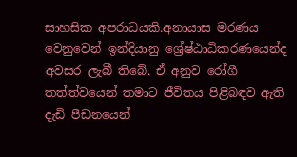සාහසික අපරාධයකි.අනායාස මරණය වෙනුවෙන් ඉන්දියානු ශ්‍රේෂ්ඨාධිකරණයෙන්ද අවසර ලැබී තිබේ. ඒ අනුව රෝගී තත්ත්වයෙන් තමාට ජීවිතය පිළිබඳව ඇති දැඩි පීඩනයෙන්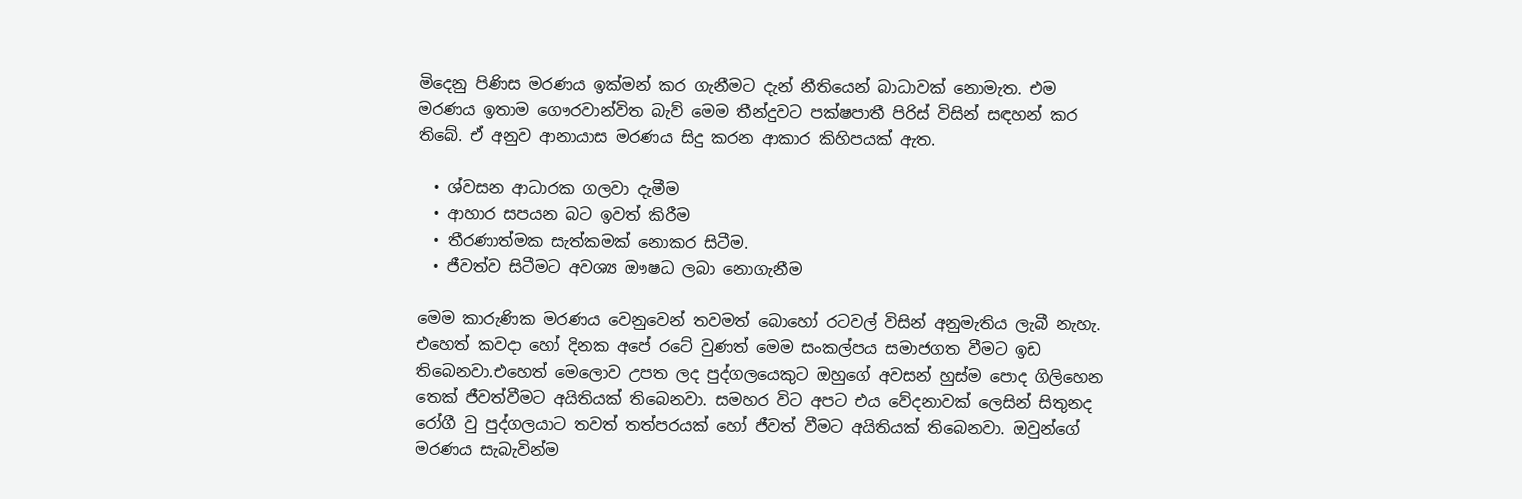මිදෙනු පිණිස මරණය ඉක්මන් කර ගැනීමට දැන් නීතියෙන් බාධාවක් නොමැත. එම මරණය ඉතාම ගෞරවාන්විත බැව් මෙම තීන්දුවට පක්ෂපාතී පිරිස් විසින් සඳහන් කර තිබේ. ඒ අනුව ආනායාස මරණය සිදු කරන ආකාර කිහිපයක් ඇත.

  • ශ්වසන ආධාරක ගලවා දැමීම
  • ආහාර සපයන බට ඉවත් කිරීම
  • තීරණාත්මක සැත්කමක් නොකර සිටීම.
  • ජීවත්ව සිටීමට අවශ්‍ය ඖෂධ ලබා නොගැනීම

මෙම කාරුණික මරණය වෙනුවෙන් තවමත් බොහෝ රටවල් විසින් අනුමැතිය ලැබී නැහැ. එහෙත් කවදා හෝ දිනක අපේ රටේ වුණත් මෙම සංකල්පය සමාජගත වීමට ඉඩ තිබෙනවා.එහෙත් මෙලොව උපත ලද පුද්ගලයෙකුට ඔහුගේ අවසන් හුස්ම පොද ගිලිහෙන තෙක් ජීවත්වීමට අයිතියක් තිබෙනවා. සමහර විට අපට එය වේදනාවක් ලෙසින් සිතුනද රෝගී වු පුද්ගලයාට තවත් තත්පරයක් හෝ ජීවත් වීමට අයිතියක් තිබෙනවා. ඔවුන්ගේ මරණය සැබැවින්ම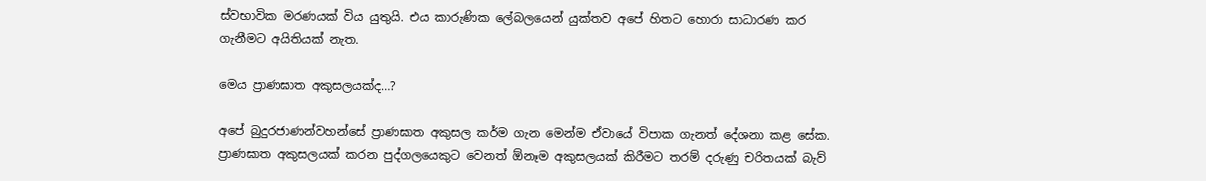ස්වභාවික මරණයක් විය යුතුයි. එය කාරුණික ලේබලයෙන් යුක්තව අපේ හිතට හොරා සාධාරණ කර ගැනීමට අයිතියක් නැත.

මෙය ප්‍රාණඝාත අකුසලයක්ද…?

අපේ බුදුරජාණන්වහන්සේ ප්‍රාණඝාත අකුසල කර්ම ගැන මෙන්ම ඒවායේ විපාක ගැනත් දේශනා කළ සේක. ප්‍රාණඝාත අකුසලයක් කරන පුද්ගලයෙකුට වෙනත් ඕනෑම අකුසලයක් කිරීමට තරම් දරුණු චරිතයක් බැව්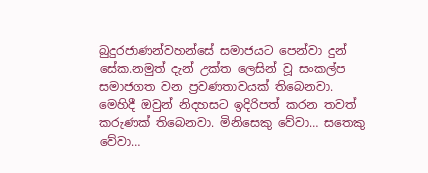බුදුරජාණන්වහන්සේ සමාජයට පෙන්වා දුන් සේක.නමුත් දැන් උක්ත ලෙසින් වූ සංකල්ප සමාජගත වන ප්‍රවණතාවයක් තිබෙනවා. මෙහිදී ඔවුන් නිදහසට ඉදිරිපත් කරන තවත් කරුණක් තිබෙනවා. මිනිසෙකු වේවා… සතෙකු වේවා…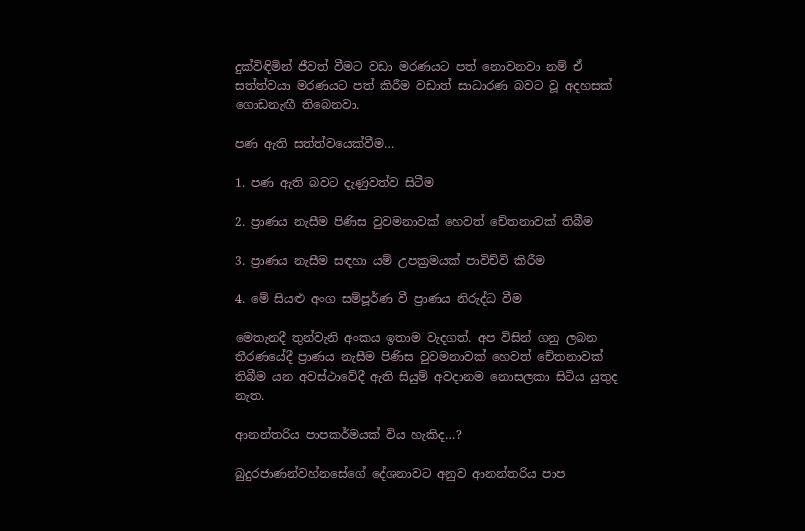දුක්විඳිමින් ජීවත් වීමට වඩා මරණයට පත් නොවනවා නම් ඒ සත්ත්වයා මරණයට පත් කිරීම වඩාත් සාධාරණ බවට වූ අදහසක් ගොඩනැඟී තිබෙනවා.

පණ ඇති සත්ත්වයෙක්වීම…

1. පණ ඇති බවට දැණුවත්ව සිටීම

2. ප්‍රාණය නැසීම පිණිස වුවමනාවක් හෙවත් චේතනාවක් තිබීම

3. ප්‍රාණය නැසීම සඳහා යම් උපක්‍රමයක් පාවිච්වි කිරීම

4. මේ සියළු අංග සම්පූර්ණ වී ප්‍රාණය නිරුද්ධ වීම

මෙතැනදී තුන්වැනි අංකය ඉතාම වැදගත්. අප විසින් ගනු ලබන තීරණයේදී ප්‍රාණය නැසීම පිණිස වුවමනාවක් හෙවත් චේතනාවක් තිබීම යන අවස්ථාවේදී ඇති සියුම් අවදානම නොසලකා සිටිය යුතුද නැත.

ආනන්තරිය පාපකර්මයක් විය හැකිද…?

බුදුරජාණන්වහ්නසේගේ දේශනාවට අනුව ආනන්තරිය පාප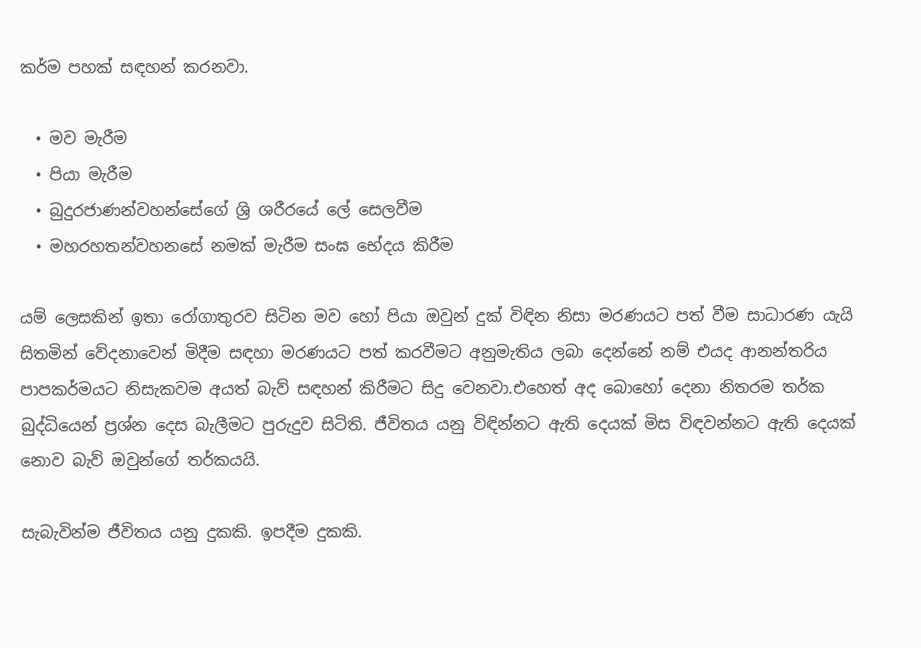කර්ම පහක් සඳහන් කරනවා.

  • මව මැරීම
  • පියා මැරීම
  • බුදුරජාණන්වහන්සේගේ ශ්‍රි ශරීරයේ ලේ සෙලවීම
  • මහරහතන්වහනසේ නමක් මැරීම සංඝ භේදය කිරීම

යම් ලෙසකින් ඉතා රෝගාතුරව සිටින මව හෝ පියා ඔවුන් දුක් විඳින නිසා මරණයට පත් වීම සාධාරණ යැයි සිතමින් වේදනාවෙන් මිදීම සඳහා මරණයට පත් කරවීමට අනුමැතිය ලබා දෙන්නේ නම් එයද ආනන්තරිය පාපකර්මයට නිසැකවම අයත් බැව් සඳහන් කිරීමට සිදු වෙනවා.එහෙත් අද බොහෝ දෙනා නිතරම තර්ක බුද්ධියෙන් ප්‍රශ්න දෙස බැලීමට පුරුදුව සිටිති. ජීවිතය යනු විඳින්නට ඇති දෙයක් මිස විඳවන්නට ඇති දෙයක් නොව බැව් ඔවුන්ගේ තර්කයයි.

සැබැවින්ම ජීවිතය යනු දුකකි. ඉපදීම දුකකි.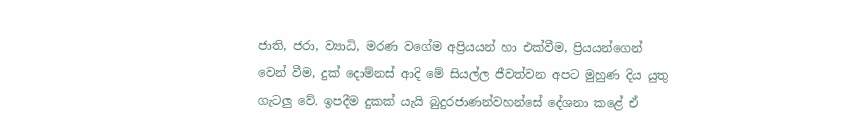ජාති, ජරා, ව්‍යාධි, මරණ වගේම අප්‍රියයන් හා එක්වීම, ප්‍රියයන්ගෙන් වෙන් වීම, දුක් දොම්නස් ආදි මේ සියල්ල ජීවත්වන අපට මුහුණ දිය යුතු ගැටලු වේ. ඉපදීම දුකක් යැයි බුදුරජාණන්වහන්සේ දේශනා කළේ ඒ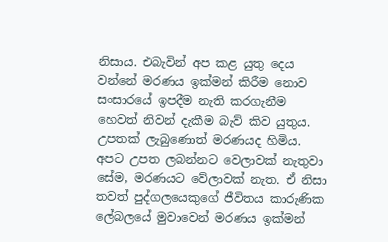නිසාය. එබැවින් අප කළ යුතු දෙය වන්නේ මරණය ඉක්මන් කිරීම නොව සංසාරයේ ඉපදීම නැති කරගැනීම හෙවත් නිවන් දැකීම බැව් කිව යුතුය. උපතක් ලැබුණොත් මරණයද හිමිය. අපට උපත ලබන්නට වෙලාවක් නැතුවා සේම, මරණයට වේලාවක් නැත. ඒ නිසා තවත් පුද්ගලයෙකුගේ ජීවිතය කාරුණික ලේබලයේ මුවාවෙන් මරණය ඉක්මන්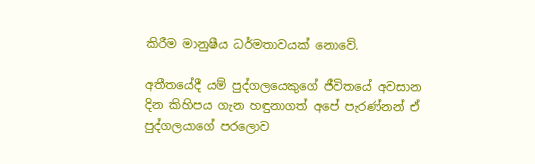කිරීම මානුෂීය ධර්මතාවයක් නොවේ.

අතීතයේදී යම් පුද්ගලයෙකුගේ ජීවිතයේ අවසාන දින කිහිපය ගැන හඳුනාගත් අපේ පැරණ්නන් ඒ පුද්ගලයාගේ පරලොව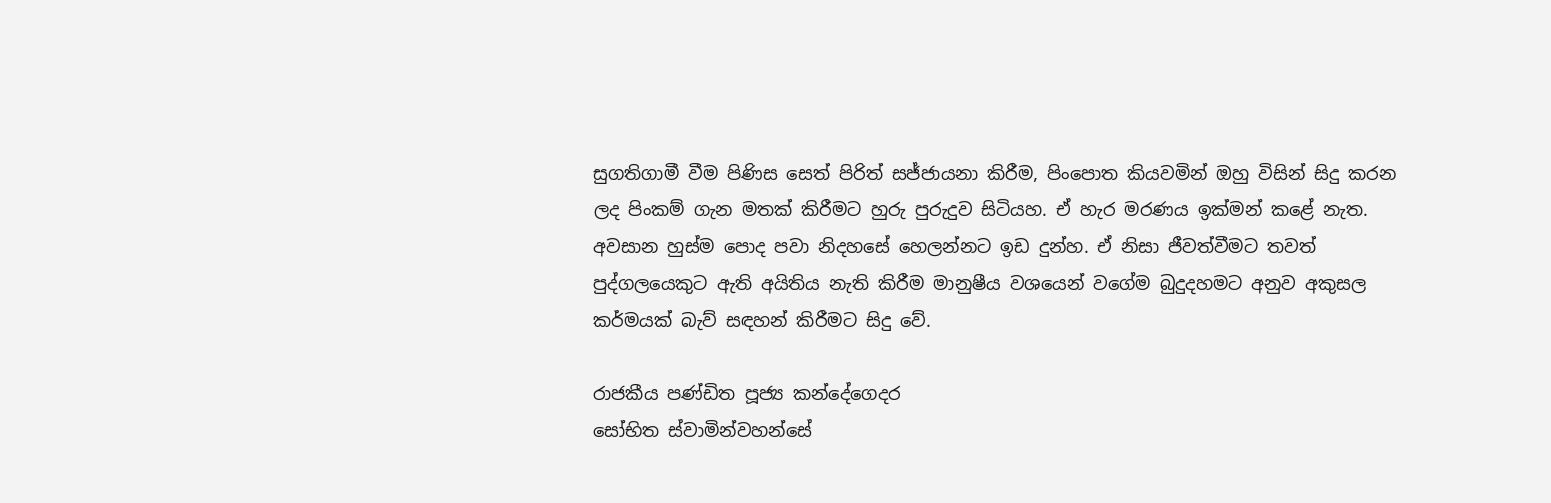සුගතිගාමී වීම පිණිස සෙත් පිරිත් සජ්ජායනා කිරීම, පිංපොත කියවමින් ඔහු විසින් සිදු කරන ලද පිංකම් ගැන මතක් කිරීමට හුරු පුරුදුව සිටියහ. ඒ හැර මරණය ඉක්මන් කළේ නැත. අවසාන හුස්ම පොද පවා නිදහසේ හෙලන්නට ඉඩ දුන්හ. ඒ නිසා ජීවත්වීමට තවත් පුද්ගලයෙකුට ඇති අයිතිය නැති කිරීම මානුෂීය වශයෙන් වගේම බුදුදහමට අනුව අකුසල කර්මයක් බැව් සඳහන් කිරීමට සිදු වේ.

රාජකීය පණ්ඩිත පූජ්‍ය කන්දේගෙදර
සෝභිත ස්වාමින්වහන්සේ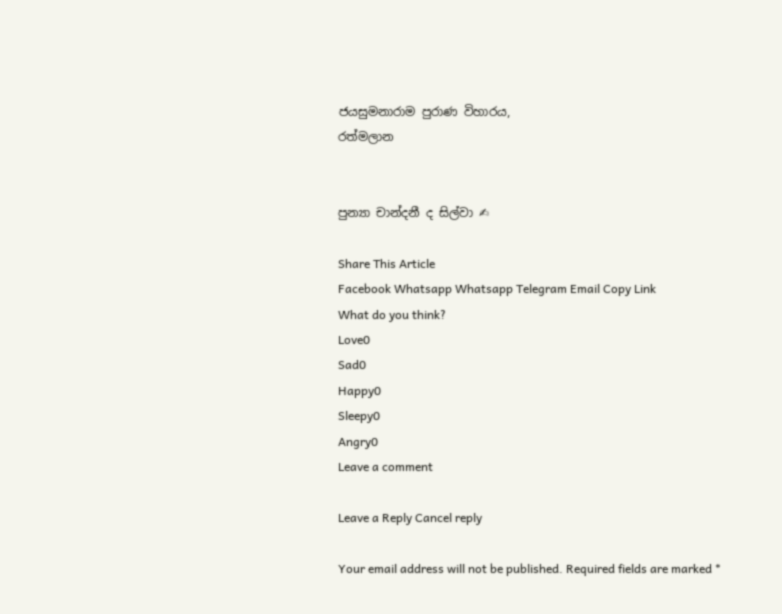ජයසුමනාරාම පුරාණ විහාරය,
රත්මලාන


පුන්‍යා චාන්දනී ද සිල්වා ✍

Share This Article
Facebook Whatsapp Whatsapp Telegram Email Copy Link
What do you think?
Love0
Sad0
Happy0
Sleepy0
Angry0
Leave a comment

Leave a Reply Cancel reply

Your email address will not be published. Required fields are marked *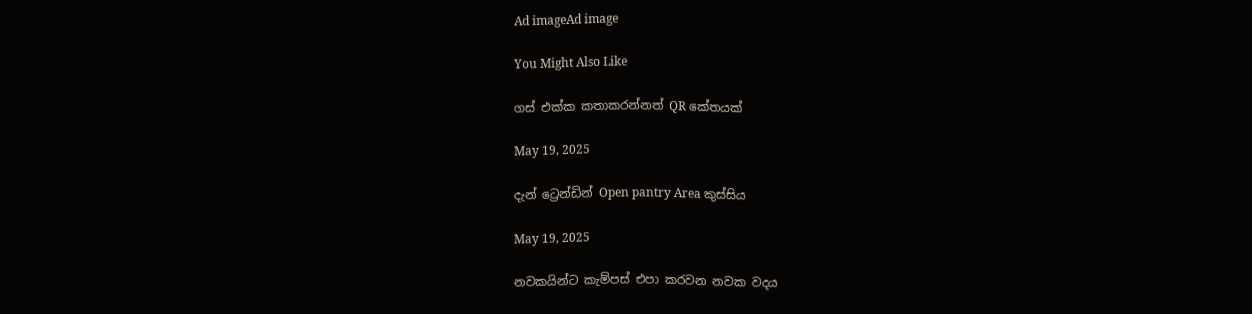Ad imageAd image

You Might Also Like

ගස් එක්ක කතාකරන්නත් QR කේතයක්

May 19, 2025

දැන් ට්‍රෙන්ඩින් Open pantry Area කුස්සිය

May 19, 2025

නවකයින්ට කැම්පස් එපා කරවන නවක වදය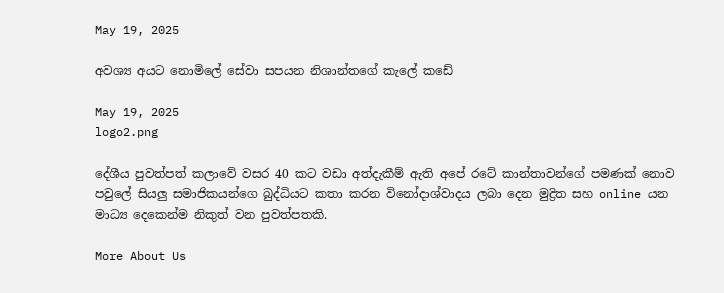May 19, 2025

අවශ්‍ය අයට නොමිලේ සේවා සපයන නිශාන්තගේ කැලේ කඩේ

May 19, 2025
logo2.png

දේශීය පුවත්පත් කලාවේ වසර 40 කට වඩා අත්දැකීම් ඇති අපේ රටේ කාන්තාවන්ගේ පමණක් නොව පවුලේ සියලු සමාජිකයන්ගෙ බුද්ධියට කතා කරන විනෝදාශ්වාදය ලබා දෙන මුද්‍රිත සහ online යන මාධ්‍ය දෙකෙන්ම නිකුත් වන පුවත්පතකි.

More About Us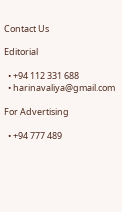Contact Us

Editorial

  • +94 112 331 688
  • harinavaliya@gmail.com

For Advertising

  • +94 777 489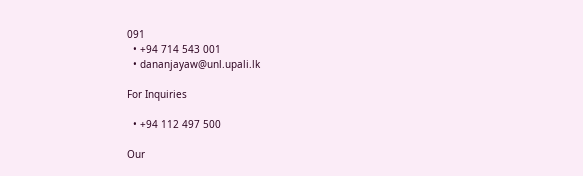091
  • +94 714 543 001
  • dananjayaw@unl.upali.lk

For Inquiries

  • +94 112 497 500

Our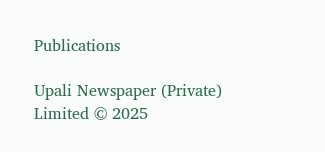Publications

Upali Newspaper (Private) Limited © 2025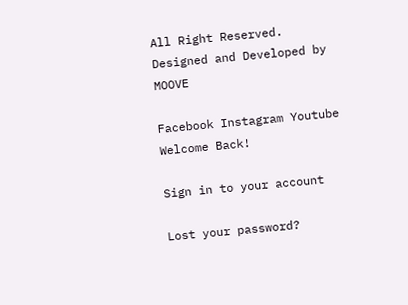All Right Reserved.
Designed and Developed by MOOVE

Facebook Instagram Youtube
Welcome Back!

Sign in to your account

Lost your password?